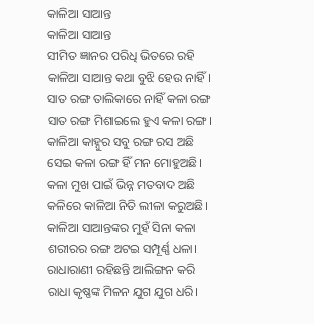କାଳିଆ ସାଆନ୍ତ
କାଳିଆ ସାଆନ୍ତ
ସୀମିତ ଜ୍ଞାନର ପରିଧି ଭିତରେ ରହି
କାଳିଆ ସାଆନ୍ତ କଥା ବୁଝି ହେଉ ନାହିଁ।
ସାତ ରଙ୍ଗ ତାଲିକାରେ ନାହିଁ କଳା ରଙ୍ଗ
ସାତ ରଙ୍ଗ ମିଶାଇଲେ ହୁଏ କଳା ରଙ୍ଗ।
କାଳିଆ କାହ୍ନୁର ସବୁ ରଙ୍ଗ ରସ ଅଛି
ସେଇ କଳା ରଙ୍ଗ ହିଁ ମନ ମୋହୁଅଛି।
କଳା ମୁଖ ପାଇଁ ଭିନ୍ନ ମତବାଦ ଅଛି
କଳିରେ କାଳିଆ ନିତି ଲୀଳା କରୁଅଛି।
କାଳିଆ ସାଆନ୍ତଙ୍କର ମୁହଁ ସିନା କଳା
ଶରୀରର ରଙ୍ଗ ଅଟଇ ସମ୍ପୂର୍ଣ୍ଣ ଧଳା।
ରାଧାରାଣୀ ରହିଛନ୍ତି ଆଲିଙ୍ଗନ କରି
ରାଧା କୃଷ୍ଣଙ୍କ ମିଳନ ଯୁଗ ଯୁଗ ଧରି।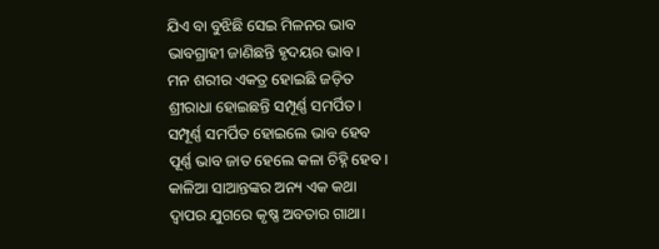ଯିଏ ବା ବୁଝିଛି ସେଇ ମିଳନର ଭାବ
ଭାବଗ୍ରାହୀ ଜାଣିଛନ୍ତି ହୃଦୟର ଭାବ।
ମନ ଶରୀର ଏକତ୍ର ହୋଇଛି ଜଡ଼ିତ
ଶ୍ରୀରାଧା ହୋଇଛନ୍ତି ସମ୍ପୂର୍ଣ୍ଣ ସମର୍ପିତ।
ସମ୍ପୂର୍ଣ୍ଣ ସମର୍ପିତ ହୋଇଲେ ଭାବ ହେବ
ପୂର୍ଣ୍ଣ ଭାବ ଜାତ ହେଲେ କଳା ଚିହ୍ନି ହେବ।
କାଳିଆ ସାଆନ୍ତଙ୍କର ଅନ୍ୟ ଏକ କଥା
ଦ୍ଵାପର ଯୁଗରେ କୃଷ୍ଣ ଅବତାର ଗାଥା।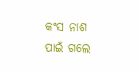କଂସ ନାଶ ପାଇଁ ଗଲେ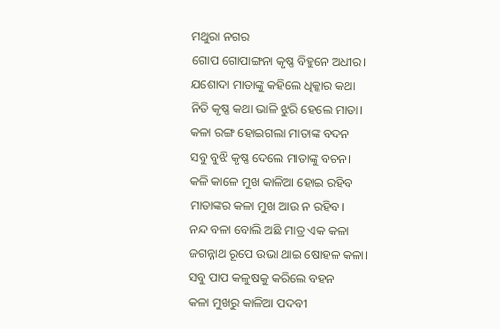ମଥୁରା ନଗର
ଗୋପ ଗୋପାଙ୍ଗନା କୃଷ୍ଣ ବିହୁନେ ଅଧୀର।
ଯଶୋଦା ମାତାଙ୍କୁ କହିଲେ ଧିକ୍କାର କଥା
ନିତି କୃଷ୍ଣ କଥା ଭାଳି ଝୁରି ହେଲେ ମାତା।
କଳା ରଙ୍ଗ ହୋଇଗଲା ମାତାଙ୍କ ବଦନ
ସବୁ ବୁଝି କୃଷ୍ଣ ଦେଲେ ମାତାଙ୍କୁ ବଚନ।
କଳି କାଳେ ମୁଖ କାଳିଆ ହୋଇ ରହିବ
ମାତାଙ୍କର କଳା ମୁଖ ଆଉ ନ ରହିବ।
ନନ୍ଦ ବଳା ବୋଲି ଅଛି ମାତ୍ର ଏକ କଳା
ଜଗନ୍ନାଥ ରୂପେ ଉଭା ଥାଇ ଷୋହଳ କଳା।
ସବୁ ପାପ କଳୁଷକୁ କରିଲେ ବହନ
କଳା ମୁଖରୁ କାଳିଆ ପଦବୀ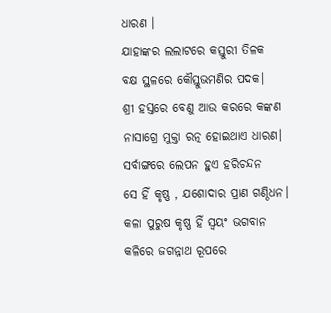ଧାରଣ ।
ଯାହାଙ୍କର ଲଲାଟରେ କସ୍ତୁରୀ ତିଳକ
ବକ୍ଷ ସ୍ଥଳରେ କୌସ୍ତୁଭମଣିର ପଦକ।
ଶ୍ରୀ ହସ୍ତରେ ବେଣୁ ଆଉ କରରେ କଙ୍କଣ
ନାସାଗ୍ରେ ମୁକ୍ତା ରତ୍ନ ହୋଇଥାଏ ଧାରଣ।
ସର୍ବାଙ୍ଗରେ ଲେପନ ହୁଏ ହରିଚନ୍ଦନ
ସେ ହିଁ କୃଷ୍ଣ , ଯଶୋଦାର ପ୍ରାଣ ଗଣ୍ଠିଧନ।
କଳା ପୁରୁଷ କୃଷ୍ଣ ହିଁ ସ୍ଵୟଂ ଭଗବାନ
କଳିରେ ଜଗନ୍ନାଥ ରୂପରେ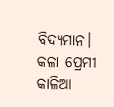ବିଦ୍ୟମାନ।
କଳା ପ୍ରେମୀ କାଳିଆ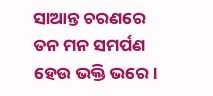ସାଆନ୍ତ ଚରଣରେ
ତନ ମନ ସମର୍ପଣ ହେଉ ଭକ୍ତି ଭରେ।